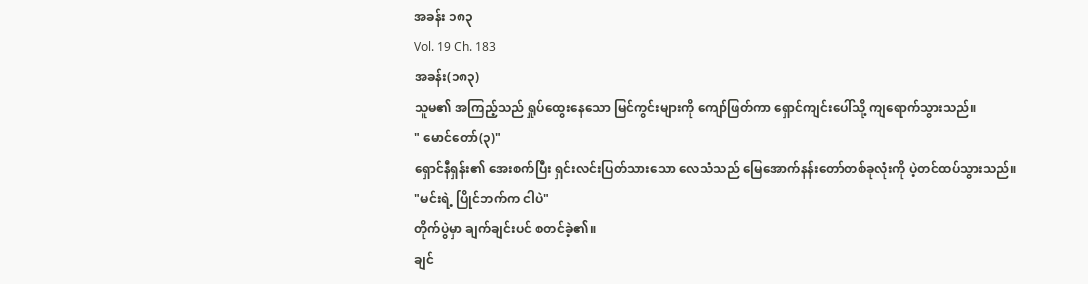အခန်း ၁၈၃
Vol. 19 Ch. 183
အခန်း(၁၈၃)
သူမ၏ အကြည့်သည် ရှုပ်ထွေးနေသော မြင်ကွင်းများကို ကျော်ဖြတ်ကာ ရှောင်ကျင်းပေါ်သို့ ကျရောက်သွားသည်။
" မောင်တော်(၃)"
ရှောင်နီရှန်း၏ အေးစက်ပြီး ရှင်းလင်းပြတ်သားသော လေသံသည် မြေအောက်နန်းတော်တစ်ခုလုံးကို ပဲ့တင်ထပ်သွားသည်။
"မင်းရဲ့ ပြိုင်ဘက်က ငါပဲ"
တိုက်ပွဲမှာ ချက်ချင်းပင် စတင်ခဲ့၏။
ချင်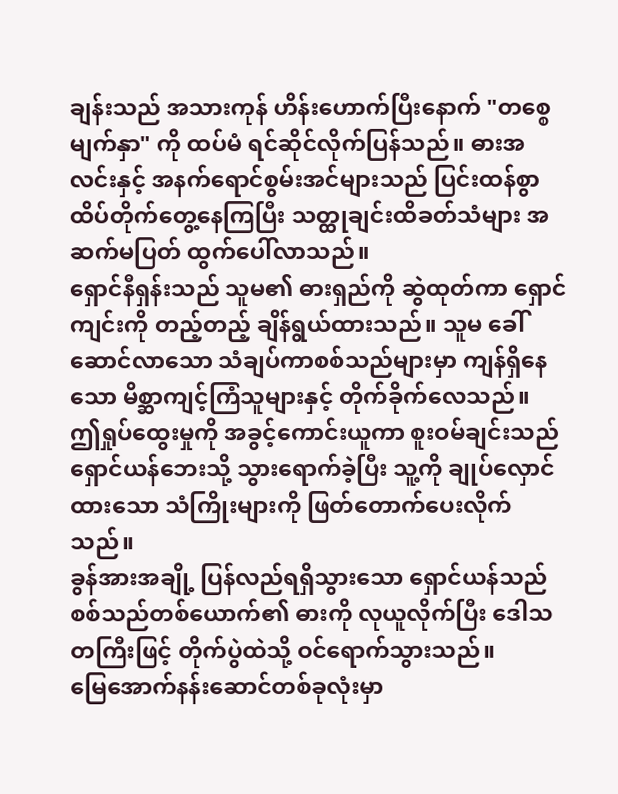ချန်းသည် အသားကုန် ဟိန်းဟောက်ပြီးနောက် "တစ္စေမျက်နှာ" ကို ထပ်မံ ရင်ဆိုင်လိုက်ပြန်သည်။ ဓားအလင်းနှင့် အနက်ရောင်စွမ်းအင်များသည် ပြင်းထန်စွာ ထိပ်တိုက်တွေ့နေကြပြီး သတ္ထုချင်းထိခတ်သံများ အဆက်မပြတ် ထွက်ပေါ်လာသည်။
ရှောင်နီရှန်းသည် သူမ၏ ဓားရှည်ကို ဆွဲထုတ်ကာ ရှောင်ကျင်းကို တည့်တည့် ချိန်ရွယ်ထားသည်။ သူမ ခေါ်ဆောင်လာသော သံချပ်ကာစစ်သည်များမှာ ကျန်ရှိနေသော မိစ္ဆာကျင့်ကြံသူများနှင့် တိုက်ခိုက်လေသည်။
ဤရှုပ်ထွေးမှုကို အခွင့်ကောင်းယူကာ စူးဝမ်ချင်းသည် ရှောင်ယန်ဘေးသို့ သွားရောက်ခဲ့ပြီး သူ့ကို ချုပ်လှောင်ထားသော သံကြိုးများကို ဖြတ်တောက်ပေးလိုက်သည်။
ခွန်အားအချို့ ပြန်လည်ရရှိသွားသော ရှောင်ယန်သည် စစ်သည်တစ်ယောက်၏ ဓားကို လုယူလိုက်ပြီး ဒေါသတကြီးဖြင့် တိုက်ပွဲထဲသို့ ဝင်ရောက်သွားသည်။
မြေအောက်နန်းဆောင်တစ်ခုလုံးမှာ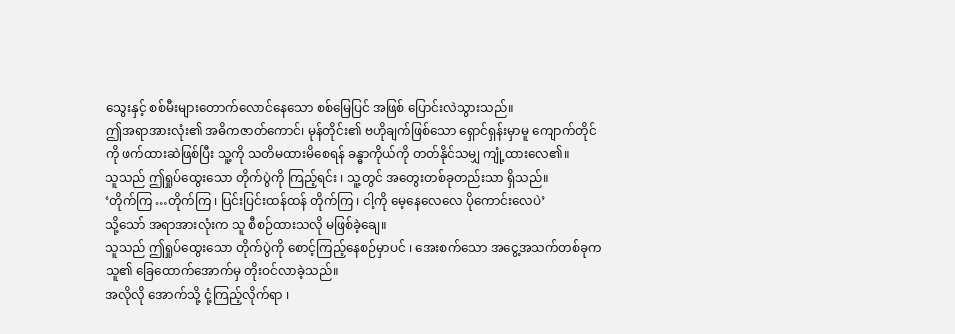သွေးနှင့် စစ်မီးများတောက်လောင်နေသော စစ်မြေပြင် အဖြစ် ပြောင်းလဲသွားသည်။
ဤအရာအားလုံး၏ အဓိကဇာတ်ကောင်၊ မုန်တိုင်း၏ ဗဟိုချက်ဖြစ်သော ရှောင်ရှန်းမှာမူ ကျောက်တိုင်ကို ဖက်ထားဆဲဖြစ်ပြီး သူ့ကို သတိမထားမိစေရန် ခန္ဓာကိုယ်ကို တတ်နိုင်သမျှ ကျုံ့ထားလေ၏။
သူသည် ဤရှုပ်ထွေးသော တိုက်ပွဲကို ကြည့်ရင်း ၊ သူ့တွင် အတွေးတစ်ခုတည်းသာ ရှိသည်။
‘တိုက်ကြ …တိုက်ကြ ၊ ပြင်းပြင်းထန်ထန် တိုက်ကြ ၊ ငါ့ကို မေ့နေလေလေ ပိုကောင်းလေပဲ’
သို့သော် အရာအားလုံးက သူ စီစဉ်ထားသလို မဖြစ်ခဲ့ချေ။
သူသည် ဤရှုပ်ထွေးသော တိုက်ပွဲကို စောင့်ကြည့်နေစဉ်မှာပင် ၊ အေးစက်သော အငွေ့အသက်တစ်ခုက သူ၏ ခြေထောက်အောက်မှ တိုးဝင်လာခဲ့သည်။
အလိုလို အောက်သို့ ငုံ့ကြည့်လိုက်ရာ ၊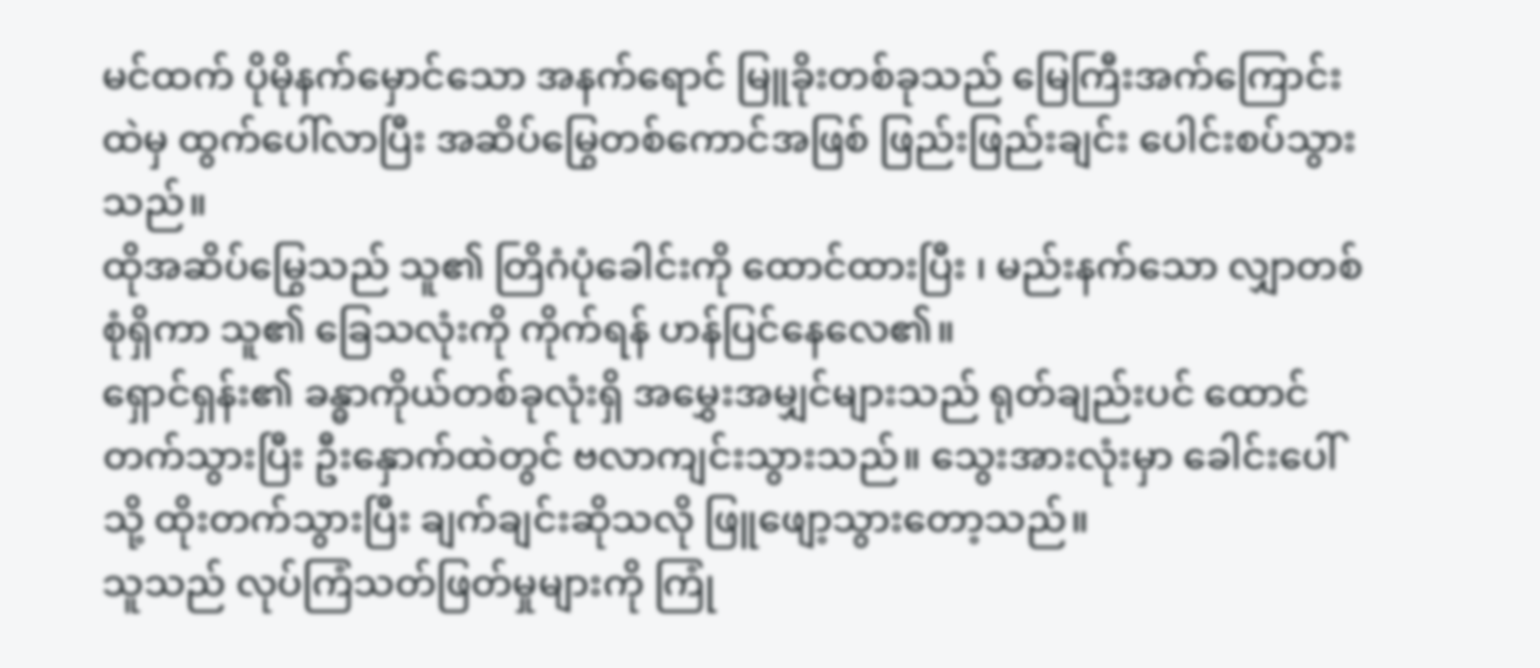မင်ထက် ပိုမိုနက်မှောင်သော အနက်ရောင် မြူခိုးတစ်ခုသည် မြေကြီးအက်ကြောင်းထဲမှ ထွက်ပေါ်လာပြီး အဆိပ်မြွေတစ်ကောင်အဖြစ် ဖြည်းဖြည်းချင်း ပေါင်းစပ်သွားသည်။
ထိုအဆိပ်မြွေသည် သူ၏ တြိဂံပုံခေါင်းကို ထောင်ထားပြီး ၊ မည်းနက်သော လျှာတစ်စုံရှိကာ သူ၏ ခြေသလုံးကို ကိုက်ရန် ဟန်ပြင်နေလေ၏။
ရှောင်ရှန်း၏ ခန္ဓာကိုယ်တစ်ခုလုံးရှိ အမွှေးအမျှင်များသည် ရုတ်ချည်းပင် ထောင်တက်သွားပြီး ဦးနှောက်ထဲတွင် ဗလာကျင်းသွားသည်။ သွေးအားလုံးမှာ ခေါင်းပေါ်သို့ ထိုးတက်သွားပြီး ချက်ချင်းဆိုသလို ဖြူဖျော့သွားတော့သည်။
သူသည် လုပ်ကြံသတ်ဖြတ်မှုများကို ကြုံ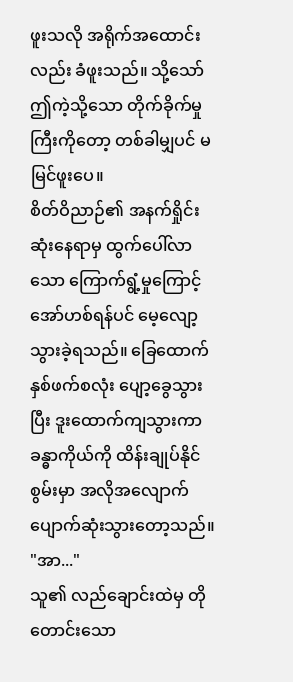ဖူးသလို အရိုက်အထောင်းလည်း ခံဖူးသည်။ သို့သော် ဤကဲ့သို့သော တိုက်ခိုက်မှုကြီးကိုတော့ တစ်ခါမျှပင် မမြင်ဖူးပေ။
စိတ်ဝိညာဉ်၏ အနက်ရှိုင်းဆုံးနေရာမှ ထွက်ပေါ်လာသော ကြောက်ရွံ့မှုကြောင့် အော်ဟစ်ရန်ပင် မေ့လျော့သွားခဲ့ရသည်။ ခြေထောက်နှစ်ဖက်စလုံး ပျော့ခွေသွားပြီး ဒူးထောက်ကျသွားကာ ခန္ဓာကိုယ်ကို ထိန်းချုပ်နိုင်စွမ်းမှာ အလိုအလျောက် ပျောက်ဆုံးသွားတော့သည်။
"အာ..."
သူ၏ လည်ချောင်းထဲမှ တိုတောင်းသော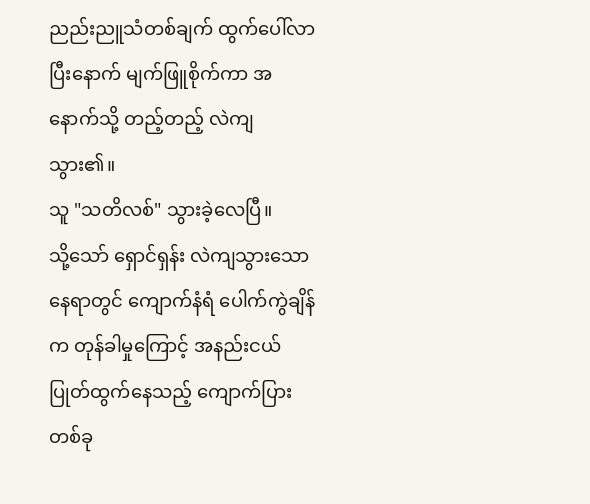ညည်းညူသံတစ်ချက် ထွက်ပေါ်လာပြီးနောက် မျက်ဖြူစိုက်ကာ အနောက်သို့ တည့်တည့် လဲကျသွား၏။
သူ "သတိလစ်" သွားခဲ့လေပြီ။
သို့သော် ရှောင်ရှန်း လဲကျသွားသောနေရာတွင် ကျောက်နံရံ ပေါက်ကွဲချိန်က တုန်ခါမှုကြောင့် အနည်းငယ် ပြုတ်ထွက်နေသည့် ကျောက်ပြားတစ်ခု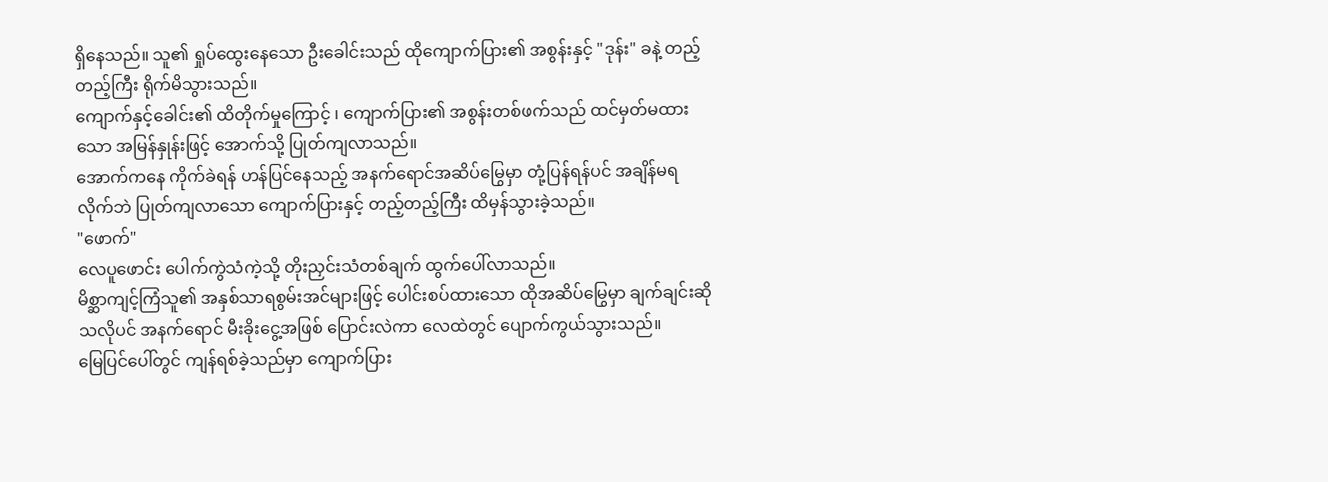ရှိနေသည်။ သူ၏ ရှုပ်ထွေးနေသော ဦးခေါင်းသည် ထိုကျောက်ပြား၏ အစွန်းနှင့် "ဒုန်း" ခနဲ့ တည့်တည့်ကြီး ရိုက်မိသွားသည်။
ကျောက်နှင့်ခေါင်း၏ ထိတိုက်မှုကြောင့် ၊ ကျောက်ပြား၏ အစွန်းတစ်ဖက်သည် ထင်မှတ်မထားသော အမြန်နှုန်းဖြင့် အောက်သို့ ပြုတ်ကျလာသည်။
အောက်ကနေ ကိုက်ခဲရန် ဟန်ပြင်နေသည့် အနက်ရောင်အဆိပ်မြွေမှာ တုံ့ပြန်ရန်ပင် အချိန်မရလိုက်ဘဲ ပြုတ်ကျလာသော ကျောက်ပြားနှင့် တည့်တည့်ကြီး ထိမှန်သွားခဲ့သည်။
"ဖောက်"
လေပူဖောင်း ပေါက်ကွဲသံကဲ့သို့ တိုးညှင်းသံတစ်ချက် ထွက်ပေါ်လာသည်။
မိစ္ဆာကျင့်ကြံသူ၏ အနှစ်သာရစွမ်းအင်များဖြင့် ပေါင်းစပ်ထားသော ထိုအဆိပ်မြွေမှာ ချက်ချင်းဆိုသလိုပင် အနက်ရောင် မီးခိုးငွေ့အဖြစ် ပြောင်းလဲကာ လေထဲတွင် ပျောက်ကွယ်သွားသည်။
မြေပြင်ပေါ်တွင် ကျန်ရစ်ခဲ့သည်မှာ ကျောက်ပြား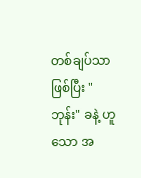တစ်ချပ်သာ ဖြစ်ပြီး "ဘုန်း" ခနဲ့ ဟူသော အ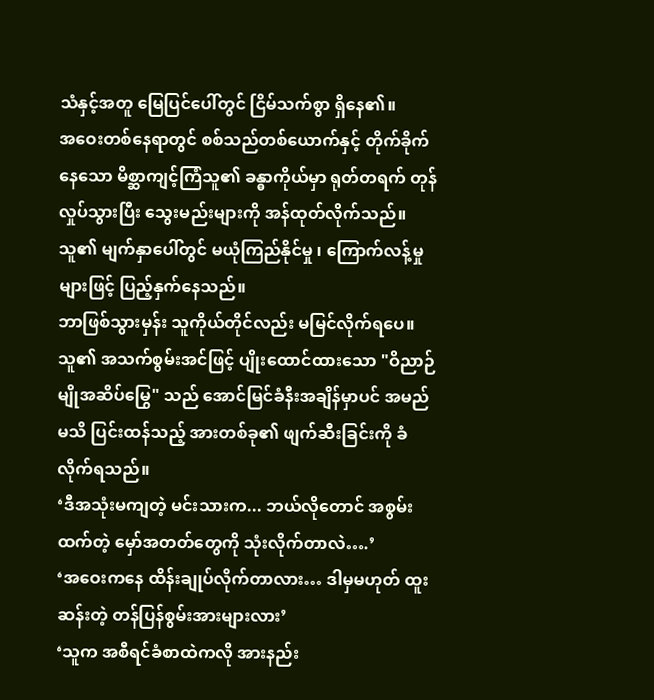သံနှင့်အတူ မြေပြင်ပေါ်တွင် ငြိမ်သက်စွာ ရှိနေ၏။
အဝေးတစ်နေရာတွင် စစ်သည်တစ်ယောက်နှင့် တိုက်ခိုက်နေသော မိစ္ဆာကျင့်ကြံသူ၏ ခန္ဓာကိုယ်မှာ ရုတ်တရက် တုန်လှုပ်သွားပြီး သွေးမည်းများကို အန်ထုတ်လိုက်သည်။ သူ၏ မျက်နှာပေါ်တွင် မယုံကြည်နိုင်မှု ၊ ကြောက်လန့်မှုများဖြင့် ပြည့်နှက်နေသည်။
ဘာဖြစ်သွားမှန်း သူကိုယ်တိုင်လည်း မမြင်လိုက်ရပေ။ သူ၏ အသက်စွမ်းအင်ဖြင့် ပျိုးထောင်ထားသော "ဝိညာဉ်မျိုအဆိပ်မြွေ" သည် အောင်မြင်ခံနီးအချိန်မှာပင် အမည်မသိ ပြင်းထန်သည့် အားတစ်ခု၏ ဖျက်ဆီးခြင်းကို ခံလိုက်ရသည်။
‘ဒီအသုံးမကျတဲ့ မင်းသားက... ဘယ်လိုတောင် အစွမ်းထက်တဲ့ မှော်အတတ်တွေကို သုံးလိုက်တာလဲ….’
‘အဝေးကနေ ထိန်းချုပ်လိုက်တာလား… ဒါမှမဟုတ် ထူးဆန်းတဲ့ တန်ပြန်စွမ်းအားများလား’
‘သူက အစီရင်ခံစာထဲကလို အားနည်း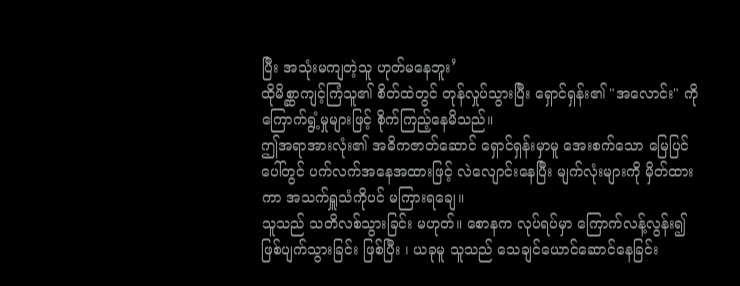ပြီး အသုံးမကျတဲ့သူ ဟုတ်မနေဘူး’
ထိုမိစ္ဆာကျင့်ကြံသူ၏ စိတ်ထဲတွင် တုန်လှုပ်သွားပြီး ရှောင်ရှန်း၏ "အလောင်း" ကို ကြောက်ရွံ့မှုများဖြင့် စိုက်ကြည့်နေမိသည်။
ဤအရာအားလုံး၏ အဓိကဇာတ်ဆောင် ရှောင်ရှန်းမှာမူ အေးစက်သော မြေပြင်ပေါ်တွင် ပက်လက်အနေအထားဖြင့် လဲလျောင်းနေပြီး မျက်လုံးများကို မှိတ်ထားကာ အသက်ရှူသံကိုပင် မကြားရချေ။
သူသည် သတိလစ်သွားခြင်း မဟုတ်။ စောနက လုပ်ရပ်မှာ ကြောက်လန့်လွန်း၍ ဖြစ်ပျက်သွားခြင်း ဖြစ်ပြီး ၊ ယခုမူ သူသည် သေချင်ယောင်ဆောင်နေခြင်း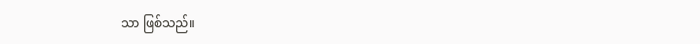သာ ဖြစ်သည်။